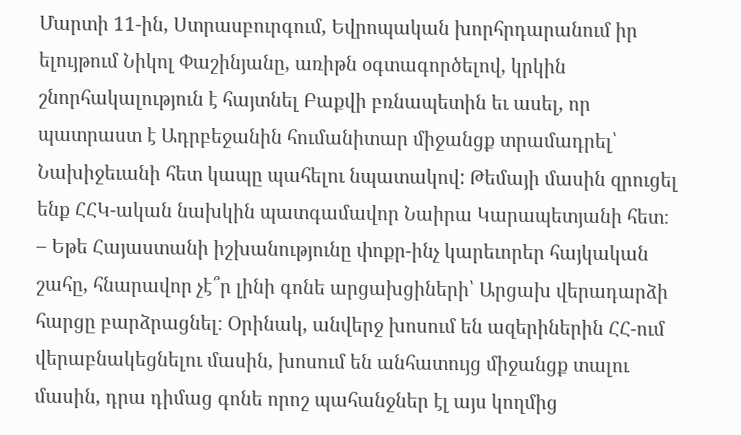Մարտի 11-ին, Ստրասբուրգում, Եվրոպական խորհրդարանում իր ելույթում Նիկոլ Փաշինյանը, առիթն օգտագործելով, կրկին շնորհակալություն է հայտնել Բաքվի բռնապետին եւ ասել, որ պատրաստ է Ադրբեջանին հումանիտար միջանցք տրամադրել՝ Նախիջեւանի հետ կապը պահելու նպատակով: Թեմայի մասին զրուցել ենք ՀՀԿ-ական նախկին պատգամավոր Նաիրա Կարապետյանի հետ։
– Եթե Հայաստանի իշխանությունը փոքր-ինչ կարեւորեր հայկական շահը, հնարավոր չէ՞ր լինի գոնե արցախցիների՝ Արցախ վերադարձի հարցը բարձրացնել։ Օրինակ, անվերջ խոսում են ազերիներին ՀՀ-ում վերաբնակեցնելու մասին, խոսում են անհատույց միջանցք տալու մասին, դրա դիմաց գոնե որոշ պահանջներ էլ այս կողմից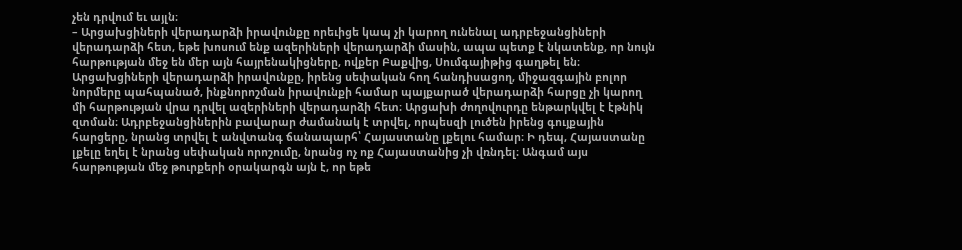չեն դրվում եւ այլն։
– Արցախցիների վերադարձի իրավունքը որեւիցե կապ չի կարող ունենալ ադրբեջանցիների վերադարձի հետ, եթե խոսում ենք ազերիների վերադարձի մասին, ապա պետք է նկատենք, որ նույն հարթության մեջ են մեր այն հայրենակիցները, ովքեր Բաքվից, Սումգայիթից գաղթել են։ Արցախցիների վերադարձի իրավունքը, իրենց սեփական հող հանդիսացող, միջազգային բոլոր նորմերը պահպանած, ինքնորոշման իրավունքի համար պայքարած վերադարձի հարցը չի կարող մի հարթության վրա դրվել ազերիների վերադարձի հետ։ Արցախի ժողովուրդը ենթարկվել է էթնիկ զտման։ Ադրբեջանցիներին բավարար ժամանակ է տրվել, որպեսզի լուծեն իրենց գույքային հարցերը, նրանց տրվել է անվտանգ ճանապարհ՝ Հայաստանը լքելու համար։ Ի դեպ, Հայաստանը լքելը եղել է նրանց սեփական որոշումը, նրանց ոչ ոք Հայաստանից չի վռնդել։ Անգամ այս հարթության մեջ թուրքերի օրակարգն այն է, որ եթե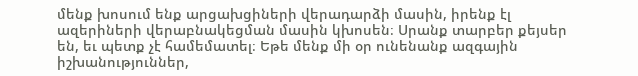մենք խոսում ենք արցախցիների վերադարձի մասին, իրենք էլ ազերիների վերաբնակեցման մասին կխոսեն։ Սրանք տարբեր քեյսեր են, եւ պետք չէ համեմատել։ Եթե մենք մի օր ունենանք ազգային իշխանություններ,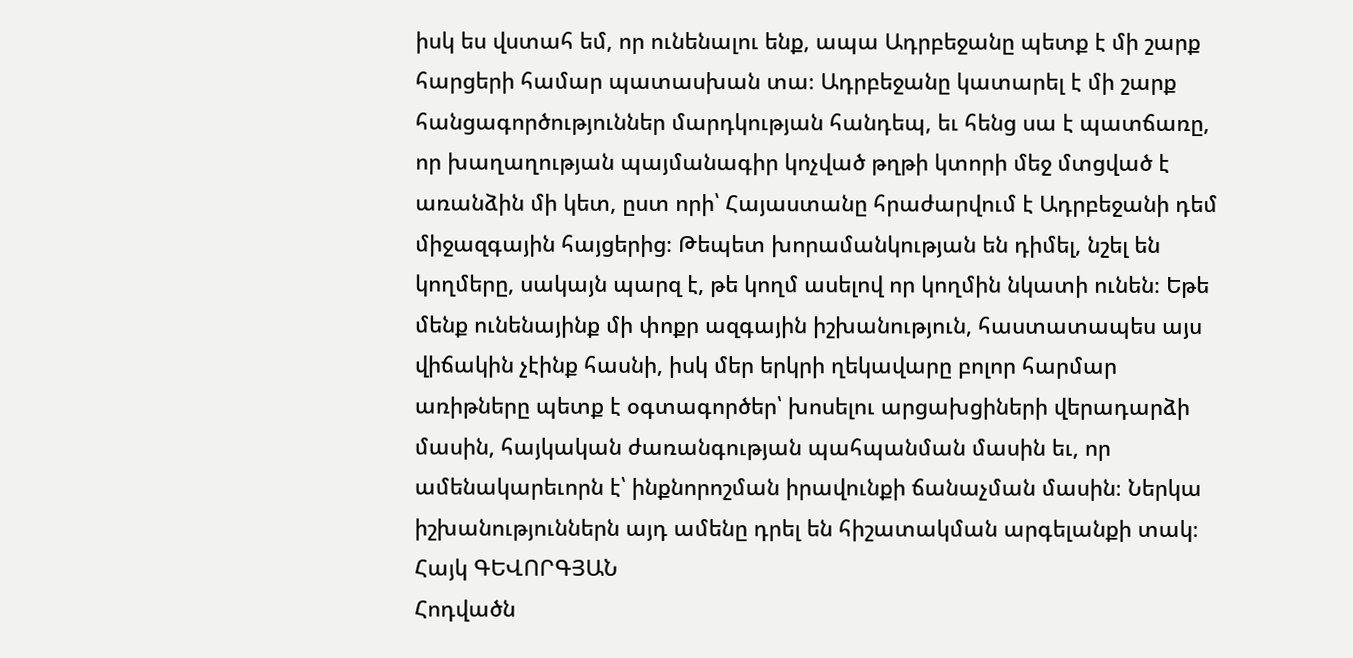իսկ ես վստահ եմ, որ ունենալու ենք, ապա Ադրբեջանը պետք է մի շարք հարցերի համար պատասխան տա։ Ադրբեջանը կատարել է մի շարք հանցագործություններ մարդկության հանդեպ, եւ հենց սա է պատճառը, որ խաղաղության պայմանագիր կոչված թղթի կտորի մեջ մտցված է առանձին մի կետ, ըստ որի՝ Հայաստանը հրաժարվում է Ադրբեջանի դեմ միջազգային հայցերից։ Թեպետ խորամանկության են դիմել, նշել են կողմերը, սակայն պարզ է, թե կողմ ասելով որ կողմին նկատի ունեն։ Եթե մենք ունենայինք մի փոքր ազգային իշխանություն, հաստատապես այս վիճակին չէինք հասնի, իսկ մեր երկրի ղեկավարը բոլոր հարմար առիթները պետք է օգտագործեր՝ խոսելու արցախցիների վերադարձի մասին, հայկական ժառանգության պահպանման մասին եւ, որ ամենակարեւորն է՝ ինքնորոշման իրավունքի ճանաչման մասին։ Ներկա իշխանություններն այդ ամենը դրել են հիշատակման արգելանքի տակ։
Հայկ ԳԵՎՈՐԳՅԱՆ
Հոդվածն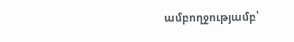ամբողջությամբ՝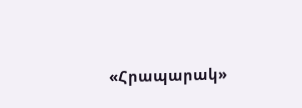«Հրապարակ»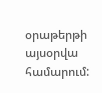օրաթերթի այսօրվա համարում: